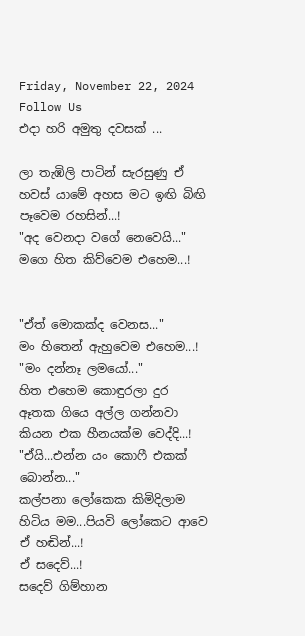Friday, November 22, 2024
Follow Us
එදා හරි අමුතු දවසක් ...

ලා තැඹිලි පාටින් සැරසුණු ඒ හවස් යාමේ අහස මට ඉඟි බිඟි පෑවෙම රහසින්...!
"අද වෙනදා වගේ නෙවෙයි..."
මගෙ හිත කිව්වෙම එහෙම...!


"ඒත් මොකක්ද වෙනස..."
මං හිතෙන් ඇහුවෙම එහෙම...!
"මං දන්නෑ ලමයෝ..."
හිත එහෙම කොඳුරලා දුර ඈතක ගියෙ අල්ල ගන්නවා කියන එක හීනයක්ම වෙද්දි...!
"ඒයි...එන්න යං කොෆී එකක් බොන්න..."
කල්පනා ලෝකෙක කිමිදිලාම හිටිය මම...පියවි ලෝකෙට ආවෙ ඒ හඬින්...!
ඒ සදෙව්...!
සදෙව් ගිම්හාන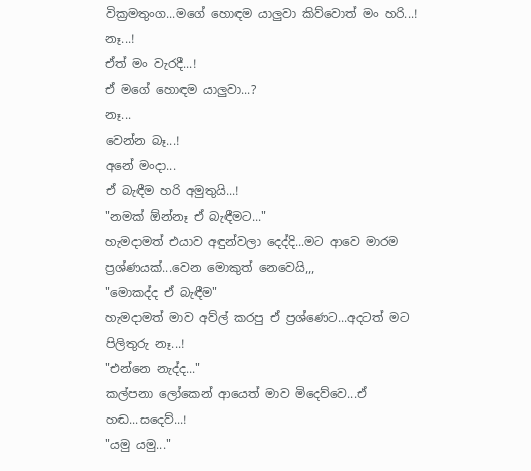වික්‍රමතුංග...මගේ හොඳම යාලුවා කිව්වොත් මං හරි...!
නෑ...!
ඒත් මං වැරදී...!
ඒ මගේ හොඳම යාලුවා...?
නෑ...
වෙන්න බෑ...!
අනේ මංදා...
ඒ බැඳීම හරි අමුතුයි...!
"නමක් ඕන්නෑ ඒ බැඳීමට..."
හැමදාමත් එයාව අඳුන්වලා දෙද්දි...මට ආවෙ මාරම ප්‍රශ්ණයක්...වෙන මොකුත් නෙවෙයි,,,
"මොකද්ද ඒ බැඳීම"
හැමදාමත් මාව අව්ල් කරපු ඒ ප්‍රශ්ණෙට...අදටත් මට පිලිතුරු නෑ...!
"එන්නෙ නැද්ද..."
කල්පනා ලෝකෙන් ආයෙත් මාව මිදෙව්වෙ...ඒ හඬ...සදෙව්...!
"යමු යමු..."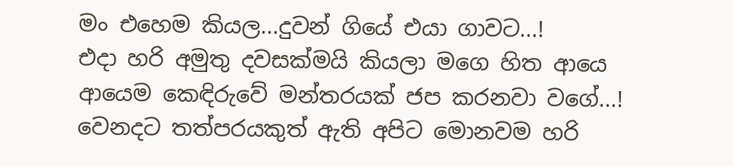මං එහෙම කියල...දුවන් ගියේ එයා ගාවට...!
එදා හරි අමුතු දවසක්මයි කියලා මගෙ හිත ආයෙ ආයෙම කෙඳිරුවේ මන්තරයක් ජප කරනවා වගේ...!
වෙනදට තත්පරයකුත් ඇති අපිට මොනවම හරි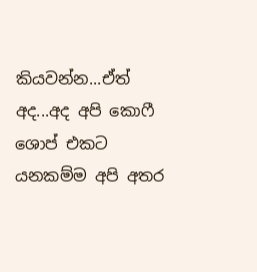කියවන්න...ඒත් අද...අද අපි කොෆී ශොප් එකට යනකම්ම අපි අතර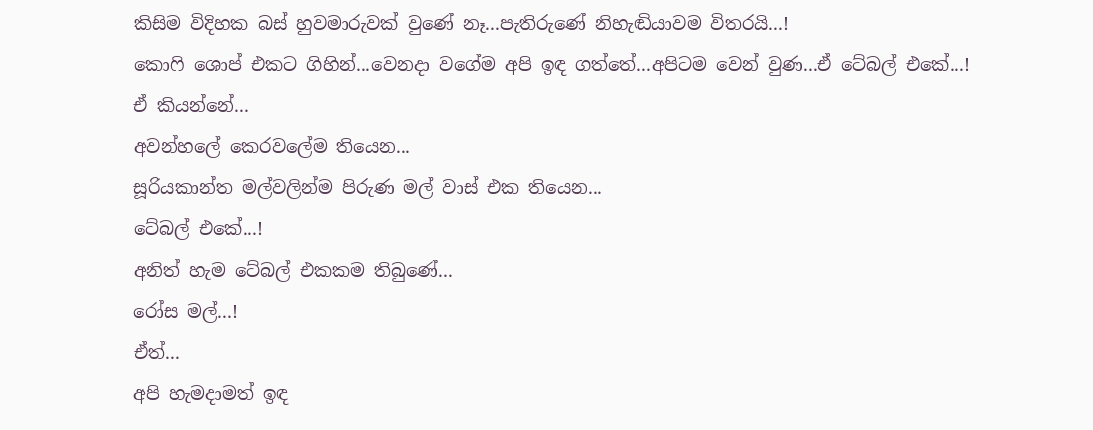කිසිම විදිහක බස් හුවමාරුවක් වුණේ නෑ...පැතිරුණේ නිහැඬියාවම විතරයි...!
කොෆි ශොප් එකට ගිහින්...වෙනදා වගේම අපි ඉඳ ගත්තේ...අපිටම වෙන් වුණ...ඒ ටේබල් එකේ...!
ඒ කියන්නේ...
අවන්හලේ කෙරවලේම තියෙන...
සූරියකාන්ත මල්වලින්ම පිරුණ මල් වාස් එක තියෙන...
ටේබල් එකේ...!
අනිත් හැම ටේබල් එකකම තිබුණේ...
රෝස මල්...!
ඒත්...
අපි හැමදාමත් ඉඳ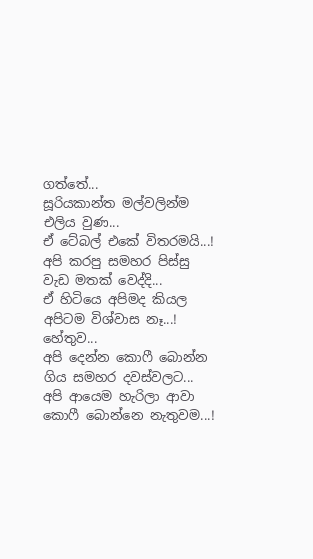ගත්තේ...
සූරියකාන්ත මල්වලින්ම එලිය වුණ...
ඒ ටේබල් එකේ විතරමයි...!
අපි කරපු සමහර පිස්සු වැඩ මතක් වෙද්දි...
ඒ හිටියෙ අපිමද කියල අපිටම විශ්වාස නෑ...!
හේතුව...
අපි දෙන්න කොෆී බොන්න ගිය සමහර දවස්වලට...
අපි ආයෙම හැරිලා ආවා කොෆී බොන්නෙ නැතුවම...!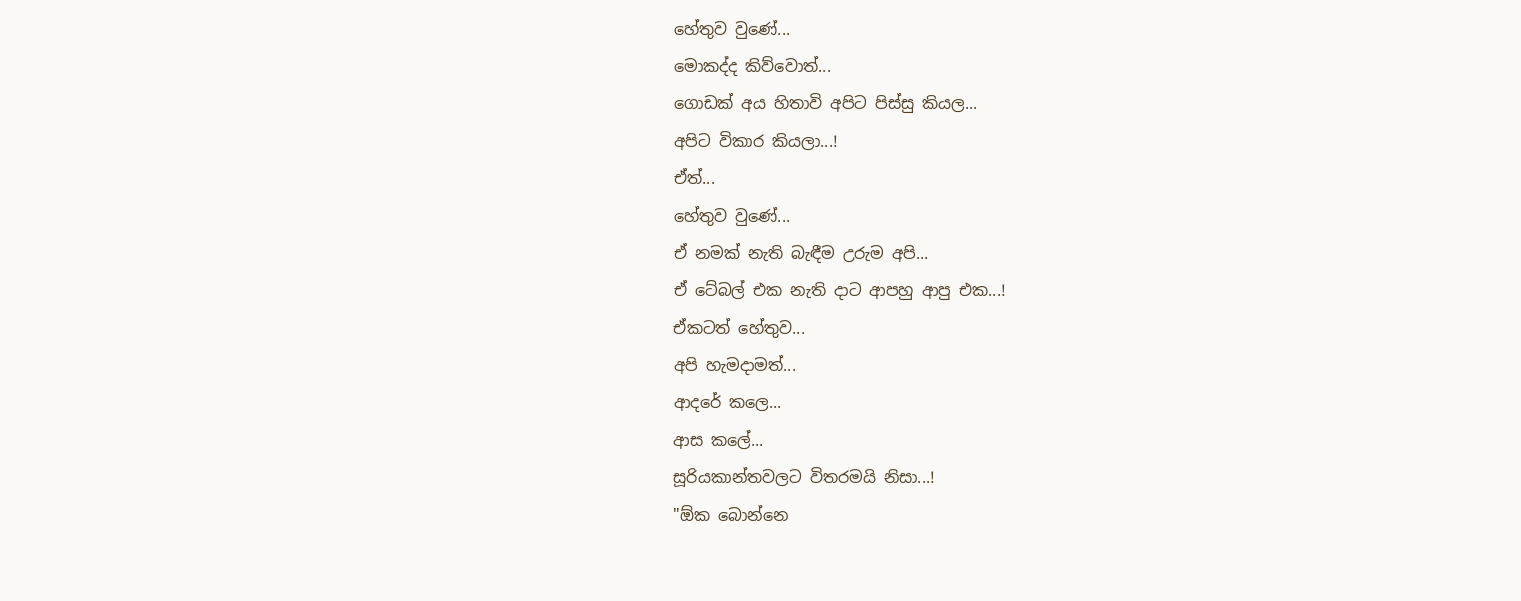හේතුව වුණේ...
මොකද්ද කිව්වොත්...
ගොඩක් අය හිතාවි අපිට පිස්සු කියල...
අපිට විකාර කියලා...!
ඒත්...
හේතුව වුණේ...
ඒ නමක් නැති බැඳීම උරුම අපි...
ඒ ටේබල් එක නැති දාට ආපහු ආපු එක...!
ඒකටත් හේතුව...
අපි හැමදාමත්...
ආදරේ කලෙ...
ආස කලේ...
සූරියකාන්තවලට විතරමයි නිසා...!
"ඕක බොන්නෙ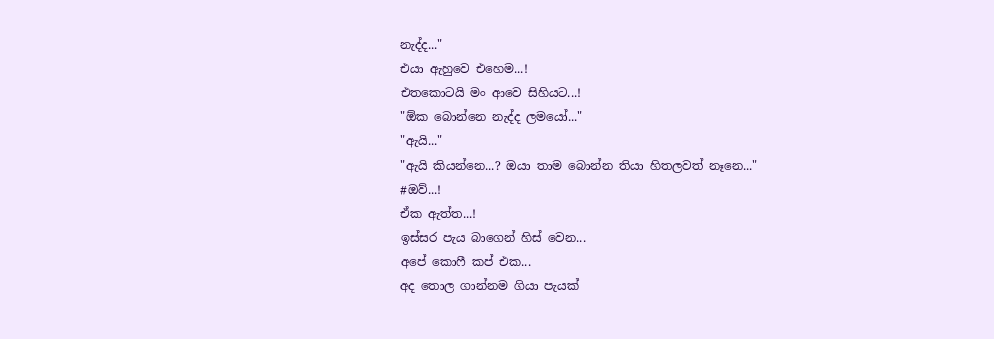නැද්ද..."
එයා ඇහුවෙ එහෙම...!
එතකොටයි මං ආවෙ සිහියට...!
"ඕක බොන්නෙ නැද්ද ලමයෝ..."
"ඇයි..."
"ඇයි කියන්නෙ...? ඔයා තාම බොන්න තියා හිතලවත් නෑනෙ..."
#ඔව්...!
ඒක ඇත්ත...!
ඉස්සර පැය බාගෙන් හිස් වෙන...
අපේ කොෆී කප් එක...
අද තොල ගාන්නම ගියා පැයක්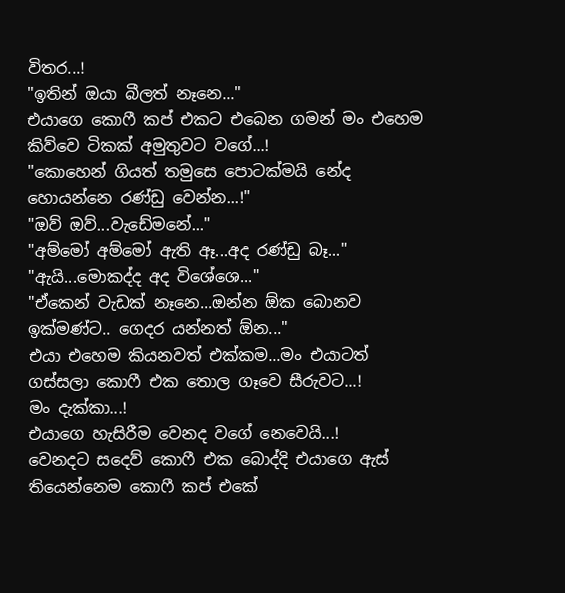විතර...!
"ඉතින් ඔයා බීලත් නෑනෙ..."
එයාගෙ කොෆී කප් එකට එබෙන ගමන් මං එහෙම කිව්වෙ ටිකක් අමුතුවට වගේ...!
"කොහෙන් ගියත් තමුසෙ පොටක්මයි නේද හොයන්නෙ රණ්ඩු වෙන්න...!"
"ඔව් ඔව්...වැඩේමනේ..."
"අම්මෝ අම්මෝ ඇති ඈ...අද රණ්ඩු බෑ..."
"ඇයි...මොකද්ද අද විශේශෙ..."
"ඒකෙන් වැඩක් නෑනෙ...ඔන්න ඕක බොනව ඉක්මණ්ට.. ගෙදර යන්නත් ඕන..."
එයා එහෙම කියනවත් එක්කම...මං එයාටත් ගස්සලා කොෆී එක තොල ගෑවෙ සීරුවට...!
මං දැක්කා...!
එයාගෙ හැසිරීම වෙනද වගේ නෙවෙයි...!
වෙනදට සදෙව් කොෆී එක බොද්දි එයාගෙ ඇස් තියෙන්නෙම කොෆී කප් එකේ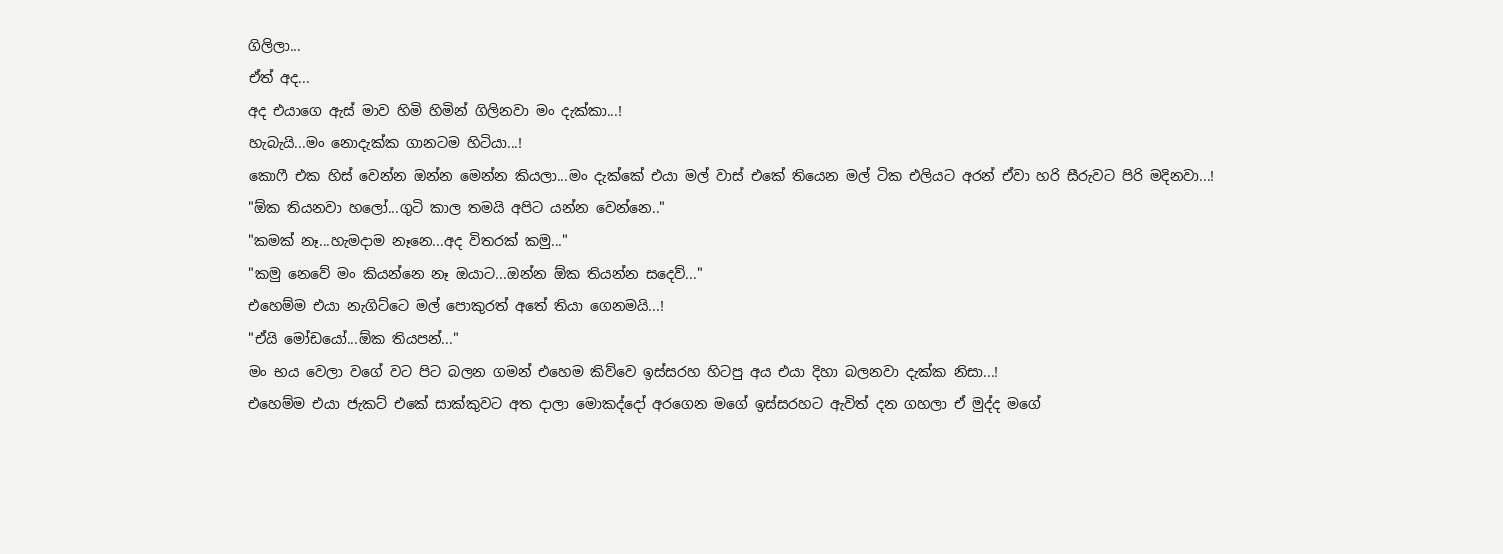ගිලිලා...
ඒත් අද...
අද එයාගෙ ඇස් මාව හිමි හිමින් ගිලිනවා මං දැක්කා...!
හැබැයි...මං නොදැක්ක ගානටම හිටියා...!
කොෆී එක හිස් වෙන්න ඔන්න මෙන්න කියලා...මං දැක්කේ එයා මල් වාස් එකේ තියෙන මල් ටික එලියට අරන් ඒවා හරි සීරුවට පිරි මදිනවා...!
"ඕක තියනවා හලෝ...ගුටි කාල තමයි අපිට යන්න වෙන්නෙ.."
"කමක් නෑ...හැමදාම නෑනෙ...අද විතරක් කමු..."
"කමු නෙවේ මං කියන්නෙ නෑ ඔයාට...ඔන්න ඕක තියන්න සදෙව්..."
එහෙම්ම එයා නැගිට්ටෙ මල් පොකුරත් අතේ තියා ගෙනමයි...!
"ඒයි මෝඩයෝ...ඕක තියපන්..."
මං භය වෙලා වගේ වට පිට බලන ගමන් එහෙම කිව්වෙ ඉස්සරහ හිටපු අය එයා දිහා බලනවා දැක්ක නිසා...!
එහෙම්ම එයා ජැකට් එකේ සාක්කුවට අත දාලා මොකද්දෝ අරගෙන මගේ ඉස්සරහට ඇවිත් දන ගහලා ඒ මුද්ද මගේ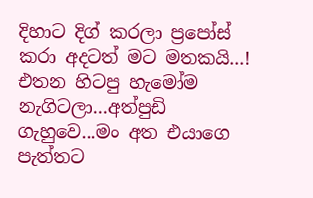දිහාට දිග් කරලා ප්‍රපෝස් කරා අදටත් මට මතකයි...!
එතන හිටපු හැමෝම නැගිටලා...අත්පුඩි ගැහුවෙ...මං අත එයාගෙ පැත්තට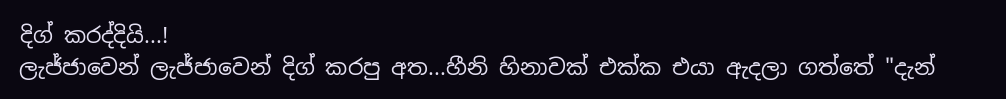දිග් කරද්දියි...!
ලැජ්ජාවෙන් ලැජ්ජාවෙන් දිග් කරපු අත...හීනි හිනාවක් එක්ක එයා ඇදලා ගත්තේ "දැන්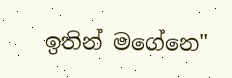ඉතින් මගේනෙ"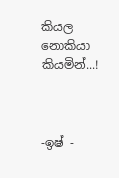කියල නොකියා කියමින්...!



-ඉෂ් -